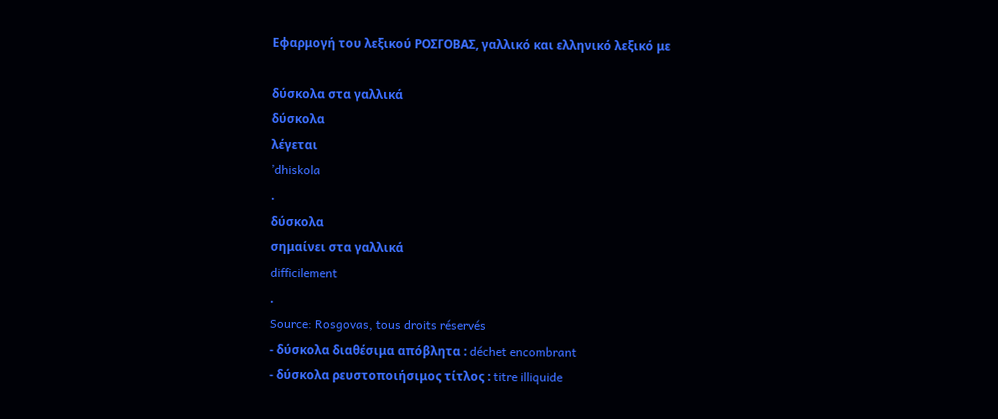Εφαρμογή του λεξικού ΡΟΣΓΟΒΑΣ, γαλλικό και ελληνικό λεξικό με

δύσκολα στα γαλλικά
δύσκολα
λέγεται
’dhiskola
.
δύσκολα
σημαίνει στα γαλλικά
difficilement
.
Source: Rosgovas, tous droits réservés
- δύσκολα διαθέσιμα απόβλητα : déchet encombrant
- δύσκολα ρευστοποιήσιμος τίτλος : titre illiquide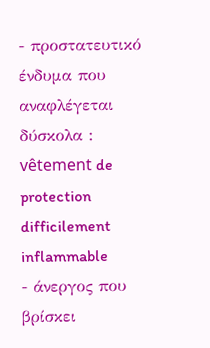- προστατευτικό ένδυμα που αναφλέγεται δύσκολα : vêtement de protection difficilement inflammable
- άνεργος που βρίσκει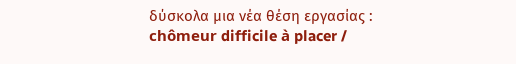δύσκολα μια νέα θέση εργασίας : chômeur difficile à placer /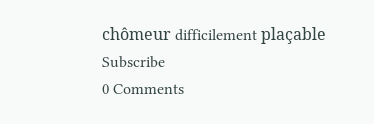chômeur difficilement plaçable
Subscribe
0 Comments